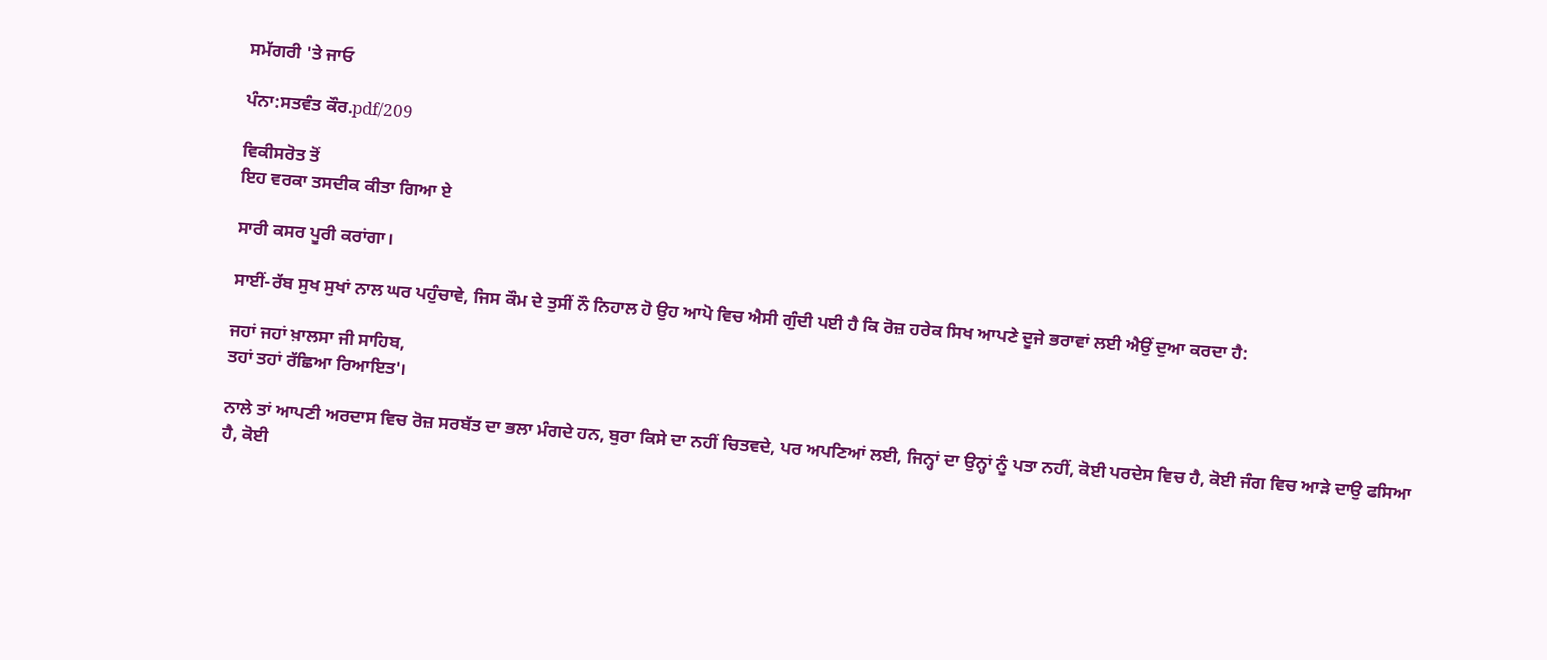ਸਮੱਗਰੀ 'ਤੇ ਜਾਓ

ਪੰਨਾ:ਸਤਵੰਤ ਕੌਰ.pdf/209

ਵਿਕੀਸਰੋਤ ਤੋਂ
ਇਹ ਵਰਕਾ ਤਸਦੀਕ ਕੀਤਾ ਗਿਆ ਏ

ਸਾਰੀ ਕਸਰ ਪੂਰੀ ਕਰਾਂਗਾ।

ਸਾਈਂ-ਰੱਬ ਸੁਖ ਸੁਖਾਂ ਨਾਲ ਘਰ ਪਹੁੰਚਾਵੇ, ਜਿਸ ਕੌਮ ਦੇ ਤੁਸੀਂ ਨੌ ਨਿਹਾਲ ਹੋ ਉਹ ਆਪੋ ਵਿਚ ਐਸੀ ਗੁੰਦੀ ਪਈ ਹੈ ਕਿ ਰੋਜ਼ ਹਰੇਕ ਸਿਖ ਆਪਣੇ ਦੂਜੇ ਭਰਾਵਾਂ ਲਈ ਐਉਂ ਦੁਆ ਕਰਦਾ ਹੈ:

ਜਹਾਂ ਜਹਾਂ ਖ਼ਾਲਸਾ ਜੀ ਸਾਹਿਬ,
ਤਹਾਂ ਤਹਾਂ ਰੱਛਿਆ ਰਿਆਇਤ'।

ਨਾਲੇ ਤਾਂ ਆਪਣੀ ਅਰਦਾਸ ਵਿਚ ਰੋਜ਼ ਸਰਬੱਤ ਦਾ ਭਲਾ ਮੰਗਦੇ ਹਨ, ਬੁਰਾ ਕਿਸੇ ਦਾ ਨਹੀਂ ਚਿਤਵਦੇ, ਪਰ ਅਪਣਿਆਂ ਲਈ, ਜਿਨ੍ਹਾਂ ਦਾ ਉਨ੍ਹਾਂ ਨੂੰ ਪਤਾ ਨਹੀਂ, ਕੋਈ ਪਰਦੇਸ ਵਿਚ ਹੈ, ਕੋਈ ਜੰਗ ਵਿਚ ਆੜੇ ਦਾਉ ਫਸਿਆ ਹੈ, ਕੋਈ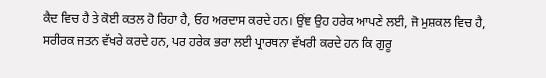ਕੈਦ ਵਿਚ ਹੈ ਤੇ ਕੋਈ ਕਤਲ ਹੋ ਰਿਹਾ ਹੈ, ਓਹ ਅਰਦਾਸ ਕਰਦੇ ਹਨ। ਉਂਞ ਉਹ ਹਰੇਕ ਆਪਣੇ ਲਈ, ਜੋ ਮੁਸ਼ਕਲ ਵਿਚ ਹੈ, ਸਰੀਰਕ ਜਤਨ ਵੱਖਰੇ ਕਰਦੇ ਹਨ, ਪਰ ਹਰੇਕ ਭਰਾ ਲਈ ਪ੍ਰਾਰਥਨਾ ਵੱਖਰੀ ਕਰਦੇ ਹਨ ਕਿ ਗੁਰੂ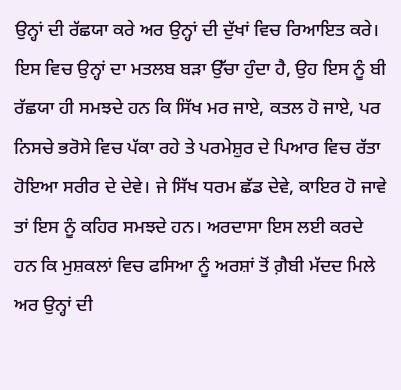ਉਨ੍ਹਾਂ ਦੀ ਰੱਛਯਾ ਕਰੇ ਅਰ ਉਨ੍ਹਾਂ ਦੀ ਦੁੱਖਾਂ ਵਿਚ ਰਿਆਇਤ ਕਰੇ। ਇਸ ਵਿਚ ਉਨ੍ਹਾਂ ਦਾ ਮਤਲਬ ਬੜਾ ਉੱਚਾ ਹੁੰਦਾ ਹੈ, ਉਹ ਇਸ ਨੂੰ ਬੀ ਰੱਛਯਾ ਹੀ ਸਮਝਦੇ ਹਨ ਕਿ ਸਿੱਖ ਮਰ ਜਾਏ, ਕਤਲ ਹੋ ਜਾਏ, ਪਰ ਨਿਸਚੇ ਭਰੋਸੇ ਵਿਚ ਪੱਕਾ ਰਹੇ ਤੇ ਪਰਮੇਸ਼ੁਰ ਦੇ ਪਿਆਰ ਵਿਚ ਰੱਤਾ ਹੋਇਆ ਸਰੀਰ ਦੇ ਦੇਵੇ। ਜੇ ਸਿੱਖ ਧਰਮ ਛੱਡ ਦੇਵੇ, ਕਾਇਰ ਹੋ ਜਾਵੇ ਤਾਂ ਇਸ ਨੂੰ ਕਹਿਰ ਸਮਝਦੇ ਹਨ। ਅਰਦਾਸਾ ਇਸ ਲਈ ਕਰਦੇ ਹਨ ਕਿ ਮੁਸ਼ਕਲਾਂ ਵਿਚ ਫਸਿਆ ਨੂੰ ਅਰਸ਼ਾਂ ਤੋਂ ਗ਼ੈਬੀ ਮੱਦਦ ਮਿਲੇ ਅਰ ਉਨ੍ਹਾਂ ਦੀ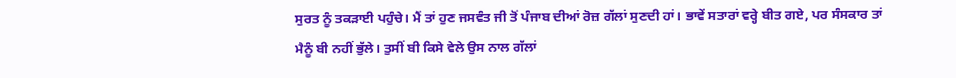ਸੁਰਤ ਨੂੰ ਤਕੜਾਈ ਪਹੁੰਚੇ। ਮੈਂ ਤਾਂ ਹੁਣ ਜਸਵੰਤ ਜੀ ਤੋਂ ਪੰਜਾਬ ਦੀਆਂ ਰੋਜ਼ ਗੱਲਾਂ ਸੁਣਦੀ ਹਾਂ। ਭਾਵੇਂ ਸਤਾਰਾਂ ਵਰ੍ਹੇ ਬੀਤ ਗਏ, ਪਰ ਸੰਸਕਾਰ ਤਾਂ ਮੈਨੂੰ ਬੀ ਨਹੀਂ ਭੁੱਲੇ। ਤੁਸੀਂ ਬੀ ਕਿਸੇ ਵੇਲੇ ਉਸ ਨਾਲ ਗੱਲਾਂ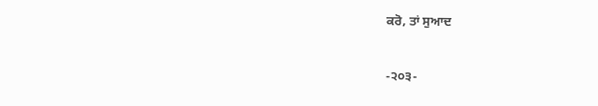ਕਰੋ, ਤਾਂ ਸੁਆਦ

-੨੦੩-